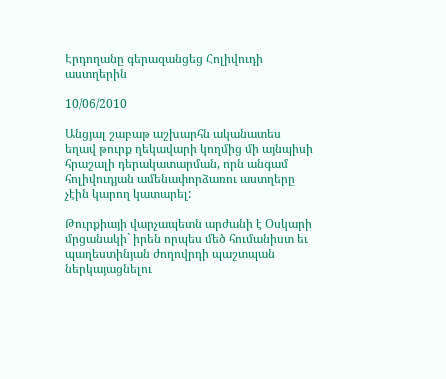Էրդողանը գերազանցեց Հոլիվուդի աստղերին

10/06/2010

Անցյալ շաբաթ աշխարհն ականատես եղավ թուրք ղեկավարի կողմից մի այնպիսի հրաշալի դերակատարման, որն անգամ հոլիվուդյան ամենափորձառու աստղերը չէին կարող կատարել:

Թուրքիայի վարչապետն արժանի է Օսկարի մրցանակի` իրեն որպես մեծ հումանիստ եւ պաղեստինյան ժողովրդի պաշտպան ներկայացնելու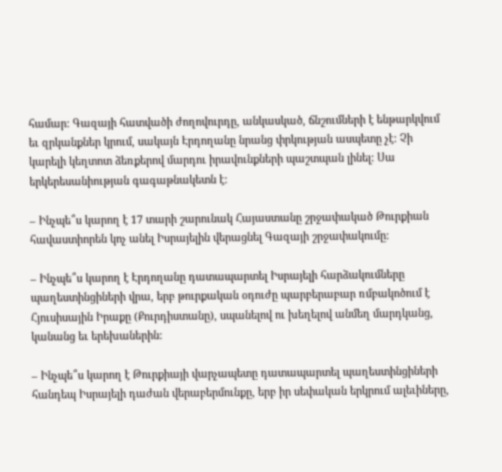համար: Գազայի հատվածի ժողովուրդը, անկասկած, ճնշումների է ենթարկվում եւ զրկանքներ կրում, սակայն Էրդողանը նրանց փրկության ասպետը չէ: Չի կարելի կեղտոտ ձեռքերով մարդու իրավունքների պաշտպան լինել: Սա երկերեսանիության գագաթնակետն է:

– Ինչպե՞ս կարող է 17 տարի շարունակ Հայաստանը շրջափակած Թուրքիան հավաստիորեն կոչ անել Իսրայելին վերացնել Գազայի շրջափակումը:

– Ինչպե՞ս կարող է Էրդողանը դատապարտել Իսրայելի հարձակումները պաղեստինցիների վրա, երբ թուրքական օդուժը պարբերաբար ռմբակոծում է Հյուսիսային Իրաքը (Քուրդիստանը), սպանելով ու խեղելով անմեղ մարդկանց, կանանց եւ երեխաներին:

– Ինչպե՞ս կարող է Թուրքիայի վարչապետը դատապարտել պաղեստինցիների հանդեպ Իսրայելի դաժան վերաբերմունքը, երբ իր սեփական երկրում ալեւիները,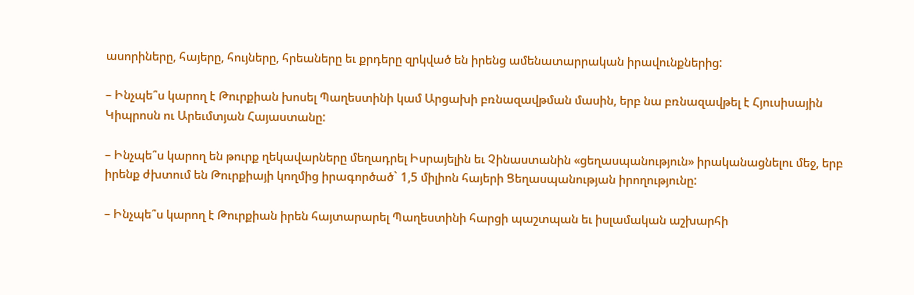ասորիները, հայերը, հույները, հրեաները եւ քրդերը զրկված են իրենց ամենատարրական իրավունքներից:

– Ինչպե՞ս կարող է Թուրքիան խոսել Պաղեստինի կամ Արցախի բռնազավթման մասին, երբ նա բռնազավթել է Հյուսիսային Կիպրոսն ու Արեւմտյան Հայաստանը:

– Ինչպե՞ս կարող են թուրք ղեկավարները մեղադրել Իսրայելին եւ Չինաստանին «ցեղասպանություն» իրականացնելու մեջ, երբ իրենք ժխտում են Թուրքիայի կողմից իրագործած` 1,5 միլիոն հայերի Ցեղասպանության իրողությունը:

– Ինչպե՞ս կարող է Թուրքիան իրեն հայտարարել Պաղեստինի հարցի պաշտպան եւ իսլամական աշխարհի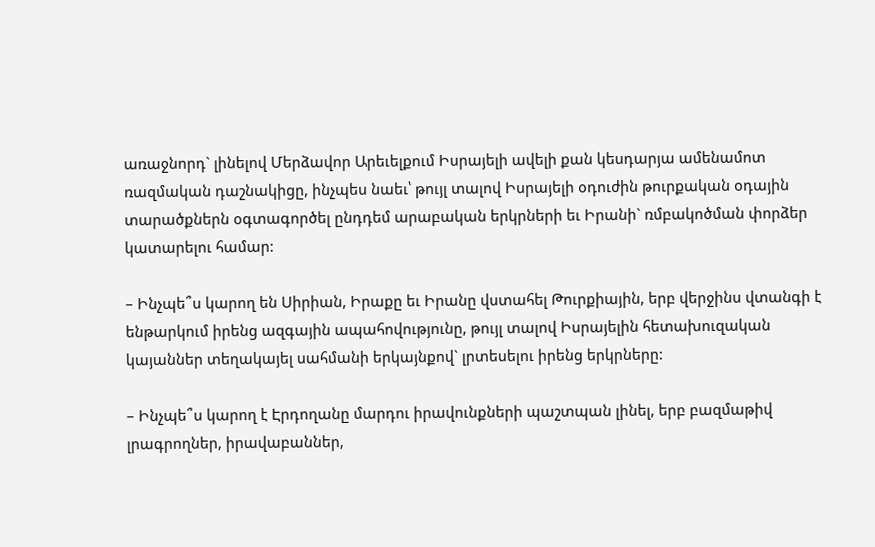առաջնորդ` լինելով Մերձավոր Արեւելքում Իսրայելի ավելի քան կեսդարյա ամենամոտ ռազմական դաշնակիցը, ինչպես նաեւ՝ թույլ տալով Իսրայելի օդուժին թուրքական օդային տարածքներն օգտագործել ընդդեմ արաբական երկրների եւ Իրանի` ռմբակոծման փորձեր կատարելու համար:

– Ինչպե՞ս կարող են Սիրիան, Իրաքը եւ Իրանը վստահել Թուրքիային, երբ վերջինս վտանգի է ենթարկում իրենց ազգային ապահովությունը, թույլ տալով Իսրայելին հետախուզական կայաններ տեղակայել սահմանի երկայնքով` լրտեսելու իրենց երկրները:

– Ինչպե՞ս կարող է Էրդողանը մարդու իրավունքների պաշտպան լինել, երբ բազմաթիվ լրագրողներ, իրավաբաններ,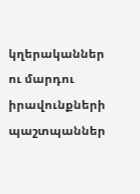կղերականներ ու մարդու իրավունքների պաշտպաններ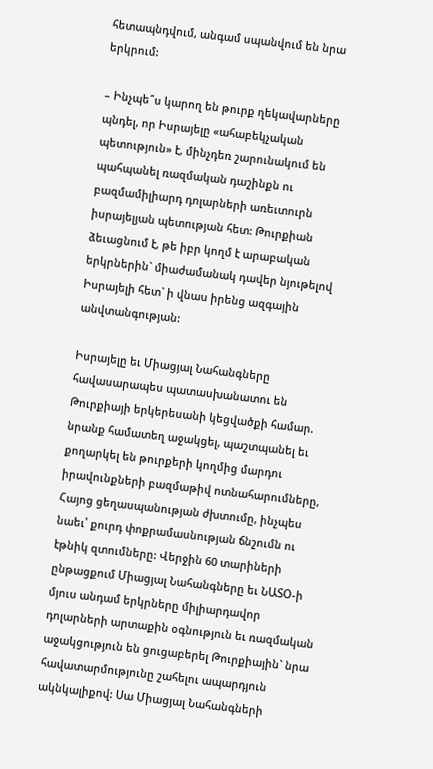հետապնդվում, անգամ սպանվում են նրա երկրում:

– Ինչպե՞ս կարող են թուրք ղեկավարները պնդել, որ Իսրայելը «ահաբեկչական պետություն» է, մինչդեռ շարունակում են պահպանել ռազմական դաշինքն ու բազմամիլիարդ դոլարների առեւտուրն իսրայելյան պետության հետ: Թուրքիան ձեւացնում է, թե իբր կողմ է արաբական երկրներին` միաժամանակ դավեր նյութելով Իսրայելի հետ` ի վնաս իրենց ազգային անվտանգության:

Իսրայելը եւ Միացյալ Նահանգները հավասարապես պատասխանատու են Թուրքիայի երկերեսանի կեցվածքի համար. նրանք համատեղ աջակցել, պաշտպանել եւ քողարկել են թուրքերի կողմից մարդու իրավունքների բազմաթիվ ոտնահարումները, Հայոց ցեղասպանության ժխտումը, ինչպես նաեւ՝ քուրդ փոքրամասնության ճնշումն ու էթնիկ զտումները: Վերջին 60 տարիների ընթացքում Միացյալ Նահանգները եւ ՆԱՏՕ-ի մյուս անդամ երկրները միլիարդավոր դոլարների արտաքին օգնություն եւ ռազմական աջակցություն են ցուցաբերել Թուրքիային` նրա հավատարմությունը շահելու ապարդյուն ակնկալիքով: Սա Միացյալ Նահանգների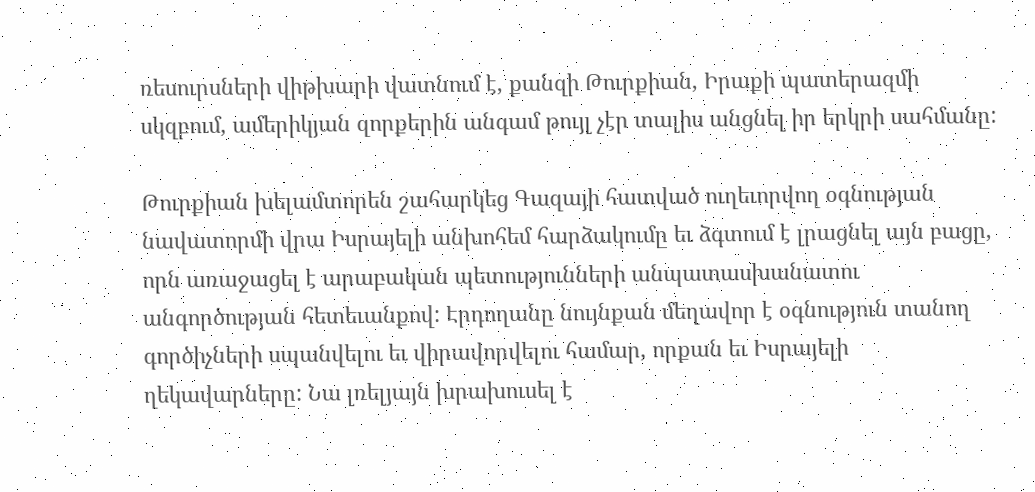ռեսուրսների վիթխարի վատնում է, քանզի Թուրքիան, Իրաքի պատերազմի սկզբում, ամերիկյան զորքերին անգամ թույլ չէր տալիս անցնել իր երկրի սահմանը:

Թուրքիան խելամտորեն շահարկեց Գազայի հատված ուղեւորվող օգնության նավատորմի վրա Իսրայելի անխոհեմ հարձակումը եւ ձգտում է լրացնել այն բացը, որն առաջացել է արաբական պետությունների անպատասխանատու անգործության հետեւանքով: Էրդողանը նույնքան մեղավոր է օգնություն տանող գործիչների սպանվելու եւ վիրավորվելու համար, որքան եւ Իսրայելի ղեկավարները: Նա լռելյայն խրախուսել է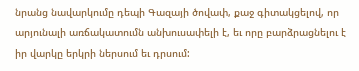նրանց նավարկումը դեպի Գազայի ծովափ, քաջ գիտակցելով, որ արյունալի առճակատումն անխուսափելի է, եւ որը բարձրացնելու է իր վարկը երկրի ներսում եւ դրսում: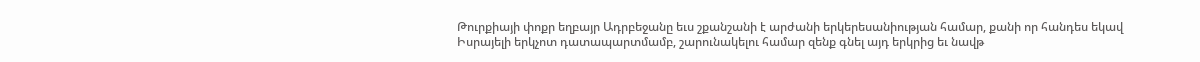Թուրքիայի փոքր եղբայր Ադրբեջանը եւս շքանշանի է արժանի երկերեսանիության համար, քանի որ հանդես եկավ Իսրայելի երկչոտ դատապարտմամբ, շարունակելու համար զենք գնել այդ երկրից եւ նավթ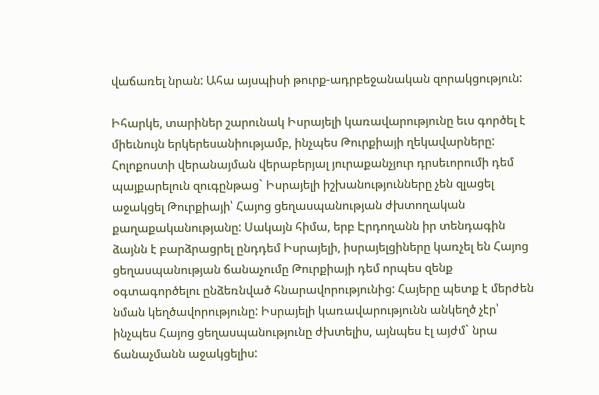վաճառել նրան: Ահա այսպիսի թուրք-ադրբեջանական զորակցություն:

Իհարկե, տարիներ շարունակ Իսրայելի կառավարությունը եւս գործել է միեւնույն երկերեսանիությամբ, ինչպես Թուրքիայի ղեկավարները: Հոլոքոստի վերանայման վերաբերյալ յուրաքանչյուր դրսեւորումի դեմ պայքարելուն զուգընթաց` Իսրայելի իշխանությունները չեն զլացել աջակցել Թուրքիայի՝ Հայոց ցեղասպանության ժխտողական քաղաքականությանը: Սակայն հիմա, երբ Էրդողանն իր տենդագին ձայնն է բարձրացրել ընդդեմ Իսրայելի, իսրայելցիները կառչել են Հայոց ցեղասպանության ճանաչումը Թուրքիայի դեմ որպես զենք օգտագործելու ընձեռնված հնարավորությունից: Հայերը պետք է մերժեն նման կեղծավորությունը: Իսրայելի կառավարությունն անկեղծ չէր՝ ինչպես Հայոց ցեղասպանությունը ժխտելիս, այնպես էլ այժմ` նրա ճանաչմանն աջակցելիս: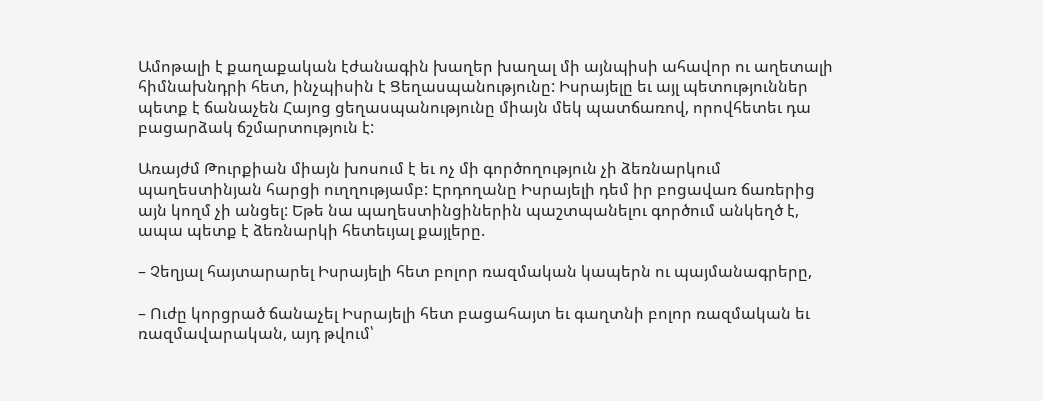Ամոթալի է քաղաքական էժանագին խաղեր խաղալ մի այնպիսի ահավոր ու աղետալի հիմնախնդրի հետ, ինչպիսին է Ցեղասպանությունը: Իսրայելը եւ այլ պետություններ պետք է ճանաչեն Հայոց ցեղասպանությունը միայն մեկ պատճառով, որովհետեւ դա բացարձակ ճշմարտություն է:

Առայժմ Թուրքիան միայն խոսում է եւ ոչ մի գործողություն չի ձեռնարկում պաղեստինյան հարցի ուղղությամբ: Էրդողանը Իսրայելի դեմ իր բոցավառ ճառերից այն կողմ չի անցել: Եթե նա պաղեստինցիներին պաշտպանելու գործում անկեղծ է, ապա պետք է ձեռնարկի հետեւյալ քայլերը.

– Չեղյալ հայտարարել Իսրայելի հետ բոլոր ռազմական կապերն ու պայմանագրերը,

– Ուժը կորցրած ճանաչել Իսրայելի հետ բացահայտ եւ գաղտնի բոլոր ռազմական եւ ռազմավարական, այդ թվում՝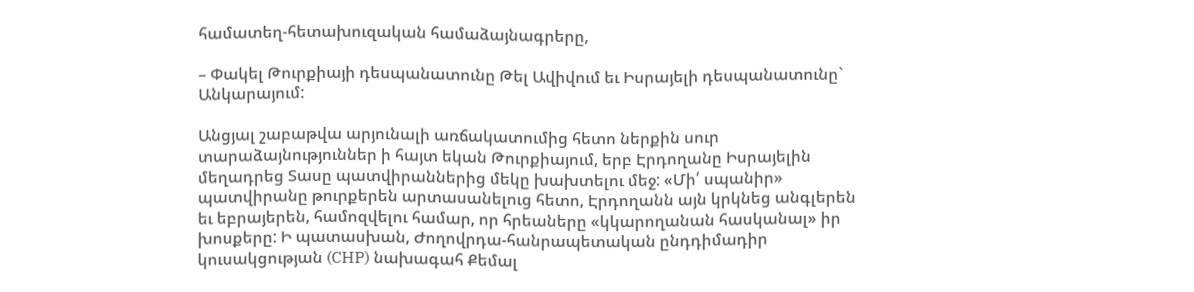համատեղ-հետախուզական համաձայնագրերը,

– Փակել Թուրքիայի դեսպանատունը Թել Ավիվում եւ Իսրայելի դեսպանատունը` Անկարայում:

Անցյալ շաբաթվա արյունալի առճակատումից հետո ներքին սուր տարաձայնություններ ի հայտ եկան Թուրքիայում, երբ Էրդողանը Իսրայելին մեղադրեց Տասը պատվիրաններից մեկը խախտելու մեջ: «Մի՛ սպանիր» պատվիրանը թուրքերեն արտասանելուց հետո, Էրդողանն այն կրկնեց անգլերեն եւ եբրայերեն, համոզվելու համար, որ հրեաները «կկարողանան հասկանալ» իր խոսքերը: Ի պատասխան, Ժողովրդա-հանրապետական ընդդիմադիր կուսակցության (CHP) նախագահ Քեմալ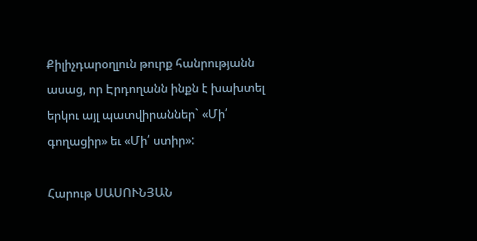Քիլիչդարօղլուն թուրք հանրությանն ասաց, որ Էրդողանն ինքն է խախտել երկու այլ պատվիրաններ` «Մի՛ գողացիր» եւ «Մի՛ ստիր»:

Հարութ ՍԱՍՈՒՆՅԱՆ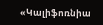«Կալիֆոռնիա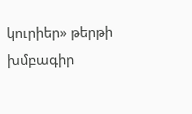կուրիեր» թերթի խմբագիր